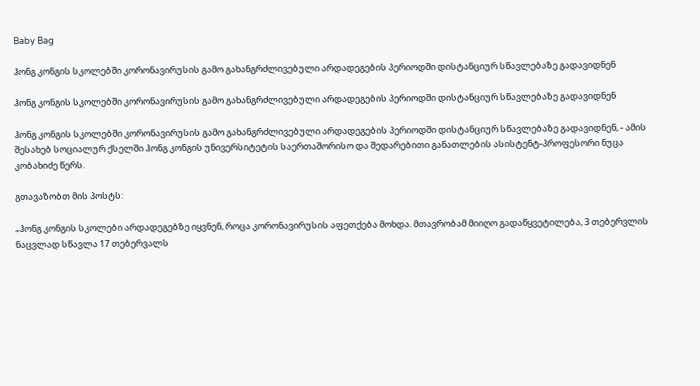Baby Bag

ჰონგ კონგის სკოლებში კორონავირუსის გამო გახანგრძლივებული არდადეგების პერიოდში დისტანციურ სწავლებაზე გადავიდნენ

ჰონგ კონგის სკოლებში კორონავირუსის გამო გახანგრძლივებული არდადეგების პერიოდში დისტანციურ სწავლებაზე გადავიდნენ

ჰონგ კონგის სკოლებში კორონავირუსის გამო გახანგრძლივებული არდადეგების პერიოდში დისტანციურ სწავლებაზე გადავიდნენ, - ამის შესახებ სოციალურ ქსელში ჰონგ კონგის უნივერსიტეტის საერთაშორისო და შედარებითი განათლების ასისტენტ-პროფესორი ნუცა კობახიძე წერს.

გთავაზობთ მის პოსტს:

„ჰონგ კონგის სკოლები არდადეგებზე იყვნენ, როცა კორონავირუსის აფეთქება მოხდა. მთავრობამ მიიღო გადაწყვეტილება, 3 თებერვლის ნაცვლად სწავლა 17 თებერვალს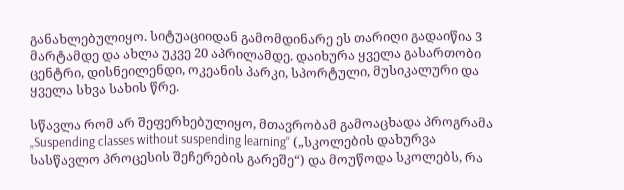განახლებულიყო. სიტუაციიდან გამომდინარე ეს თარიღი გადაიწია 3 მარტამდე და ახლა უკვე 20 აპრილამდე. დაიხურა ყველა გასართობი ცენტრი, დისნეილენდი, ოკეანის პარკი, სპორტული, მუსიკალური და ყველა სხვა სახის წრე.

სწავლა რომ არ შეფერხებულიყო, მთავრობამ გამოაცხადა პროგრამა „Suspending classes without suspending learning“ („სკოლების დახურვა სასწავლო პროცესის შეჩერების გარეშე“) და მოუწოდა სკოლებს, რა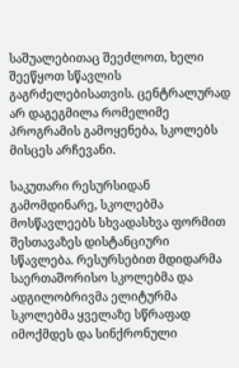საშუალებითაც შეეძლოთ, ხელი შეეწყოთ სწავლის გაგრძელებისათვის. ცენტრალურად არ დაგეგმილა რომელიმე პროგრამის გამოყენება, სკოლებს მისცეს არჩევანი.

საკუთარი რესურსიდან გამომდინარე, სკოლებმა მოსწავლეებს სხვადასხვა ფორმით შესთავაზეს დისტანციური სწავლება. რესურსებით მდიდარმა საერთაშორისო სკოლებმა და ადგილობრივმა ელიტურმა სკოლებმა ყველაზე სწრაფად იმოქმდეს და სინქრონული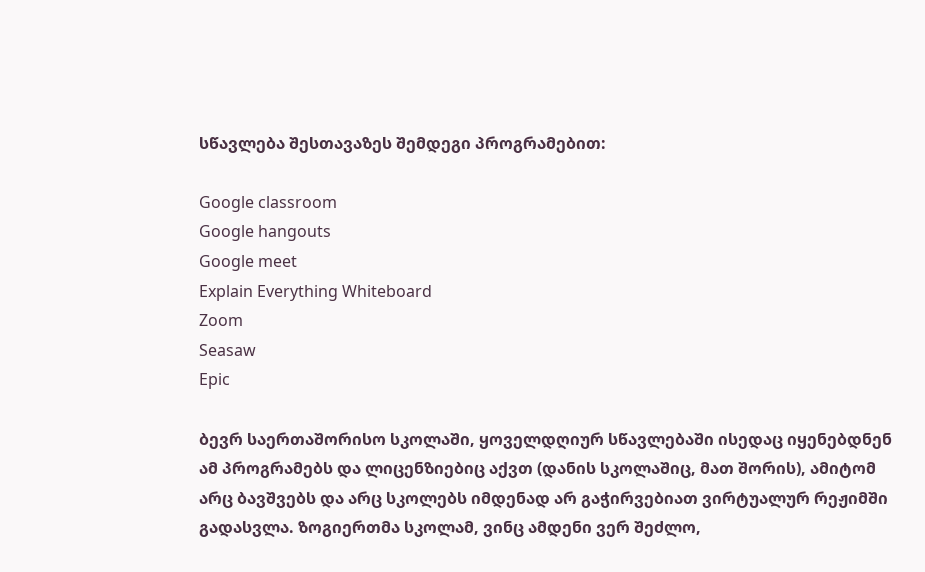სწავლება შესთავაზეს შემდეგი პროგრამებით:

Google classroom
Google hangouts
Google meet
Explain Everything Whiteboard
Zoom
Seasaw
Epic

ბევრ საერთაშორისო სკოლაში, ყოველდღიურ სწავლებაში ისედაც იყენებდნენ ამ პროგრამებს და ლიცენზიებიც აქვთ (დანის სკოლაშიც, მათ შორის), ამიტომ არც ბავშვებს და არც სკოლებს იმდენად არ გაჭირვებიათ ვირტუალურ რეჟიმში გადასვლა. ზოგიერთმა სკოლამ, ვინც ამდენი ვერ შეძლო,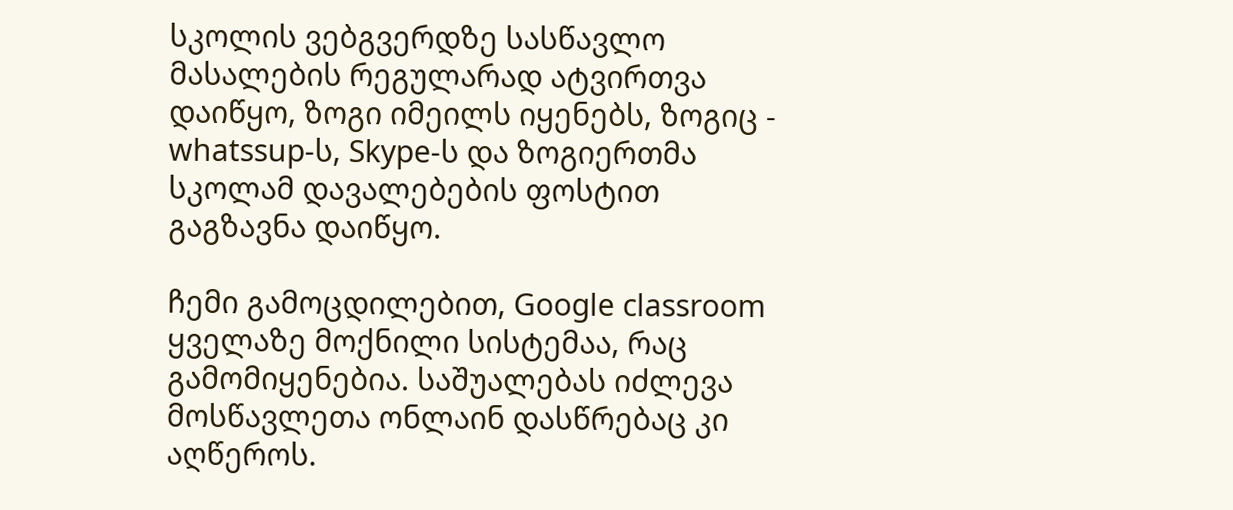სკოლის ვებგვერდზე სასწავლო მასალების რეგულარად ატვირთვა დაიწყო, ზოგი იმეილს იყენებს, ზოგიც - whatssup-ს, Skype-ს და ზოგიერთმა სკოლამ დავალებების ფოსტით გაგზავნა დაიწყო.

ჩემი გამოცდილებით, Google classroom ყველაზე მოქნილი სისტემაა, რაც გამომიყენებია. საშუალებას იძლევა მოსწავლეთა ონლაინ დასწრებაც კი აღწეროს.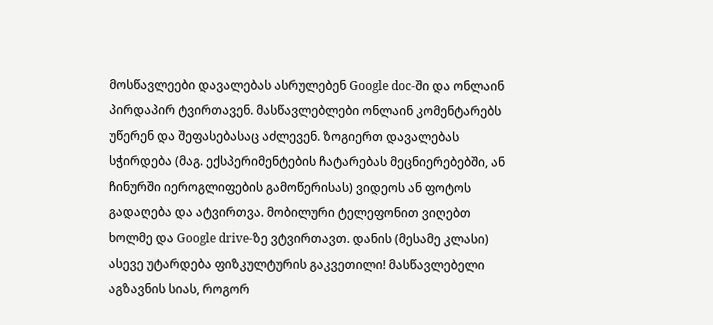მოსწავლეები დავალებას ასრულებენ Google doc-ში და ონლაინ პირდაპირ ტვირთავენ. მასწავლებლები ონლაინ კომენტარებს უწერენ და შეფასებასაც აძლევენ. ზოგიერთ დავალებას სჭირდება (მაგ. ექსპერიმენტების ჩატარებას მეცნიერებებში, ან ჩინურში იეროგლიფების გამოწერისას) ვიდეოს ან ფოტოს გადაღება და ატვირთვა. მობილური ტელეფონით ვიღებთ ხოლმე და Google drive-ზე ვტვირთავთ. დანის (მესამე კლასი) ასევე უტარდება ფიზკულტურის გაკვეთილი! მასწავლებელი აგზავნის სიას, როგორ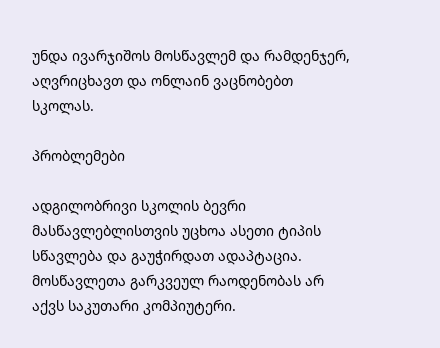უნდა ივარჯიშოს მოსწავლემ და რამდენჯერ, აღვრიცხავთ და ონლაინ ვაცნობებთ სკოლას.

პრობლემები

ადგილობრივი სკოლის ბევრი მასწავლებლისთვის უცხოა ასეთი ტიპის სწავლება და გაუჭირდათ ადაპტაცია. მოსწავლეთა გარკვეულ რაოდენობას არ აქვს საკუთარი კომპიუტერი.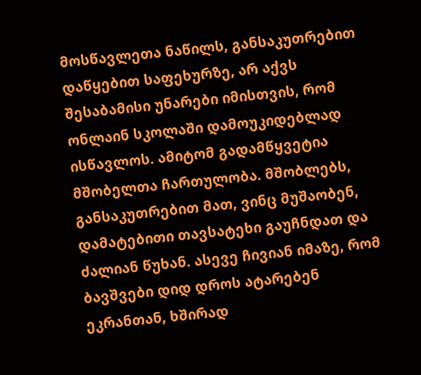მოსწავლეთა ნაწილს, განსაკუთრებით დაწყებით საფეხურზე, არ აქვს შესაბამისი უნარები იმისთვის, რომ ონლაინ სკოლაში დამოუკიდებლად ისწავლოს. ამიტომ გადამწყვეტია მშობელთა ჩართულობა. მშობლებს, განსაკუთრებით მათ, ვინც მუშაობენ, დამატებითი თავსატეხი გაუჩნდათ და ძალიან წუხან. ასევე ჩივიან იმაზე, რომ ბავშვები დიდ დროს ატარებენ ეკრანთან, ხშირად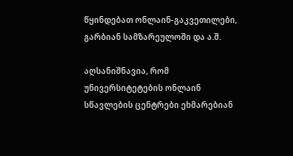წყინდებათ ონლაინ-გაკვეთილები, გარბიან სამზარეულოში და ა.შ.

აღსანიშნავია, რომ უნივერსიტეტების ონლაინ სწავლების ცენტრები ეხმარებიან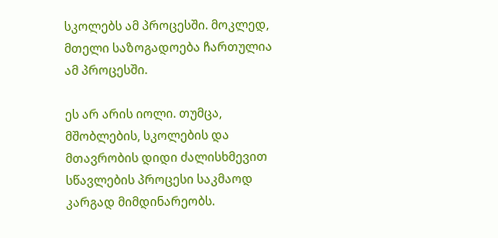სკოლებს ამ პროცესში. მოკლედ, მთელი საზოგადოება ჩართულია ამ პროცესში.

ეს არ არის იოლი. თუმცა, მშობლების, სკოლების და მთავრობის დიდი ძალისხმევით სწავლების პროცესი საკმაოდ კარგად მიმდინარეობს.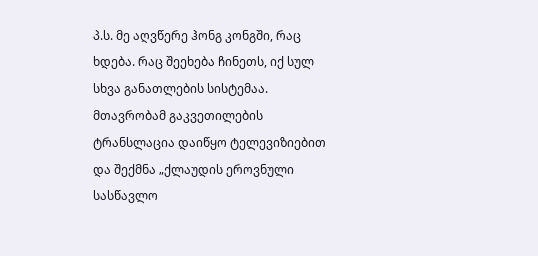პ.ს. მე აღვწერე ჰონგ კონგში, რაც ხდება. რაც შეეხება ჩინეთს, იქ სულ სხვა განათლების სისტემაა. მთავრობამ გაკვეთილების ტრანსლაცია დაიწყო ტელევიზიებით და შექმნა „ქლაუდის ეროვნული სასწავლო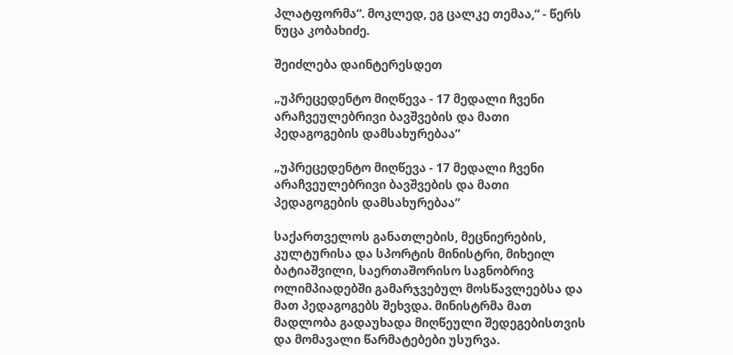პლატფორმა“. მოკლედ, ეგ ცალკე თემაა,“ - წერს ნუცა კობახიძე.

შეიძლება დაინტერესდეთ

„უპრეცედენტო მიღწევა - 17 მედალი ჩვენი არაჩვეულებრივი ბავშვების და მათი პედაგოგების დამსახურებაა”

„უპრეცედენტო მიღწევა - 17 მედალი ჩვენი არაჩვეულებრივი ბავშვების და მათი პედაგოგების დამსახურებაა”

საქართველოს განათლების, მეცნიერების, კულტურისა და სპორტის მინისტრი, მიხეილ ბატიაშვილი, საერთაშორისო საგნობრივ ოლიმპიადებში გამარჯვებულ მოსწავლეებსა და მათ პედაგოგებს შეხვდა. მინისტრმა მათ მადლობა გადაუხადა მიღწეული შედეგებისთვის და მომავალი წარმატებები უსურვა.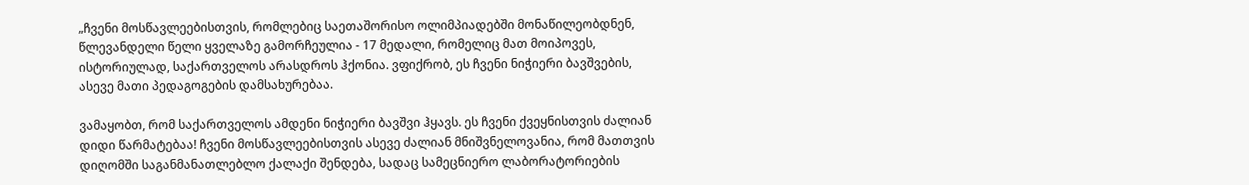„ჩვენი მოსწავლეებისთვის, რომლებიც საეთაშორისო ოლიმპიადებში მონაწილეობდნენ, წლევანდელი წელი ყველაზე გამორჩეულია - 17 მედალი, რომელიც მათ მოიპოვეს, ისტორიულად, საქართველოს არასდროს ჰქონია. ვფიქრობ, ეს ჩვენი ნიჭიერი ბავშვების, ასევე მათი პედაგოგების დამსახურებაა.

ვამაყობთ, რომ საქართველოს ამდენი ნიჭიერი ბავშვი ჰყავს. ეს ჩვენი ქვეყნისთვის ძალიან დიდი წარმატებაა! ჩვენი მოსწავლეებისთვის ასევე ძალიან მნიშვნელოვანია, რომ მათთვის დიღომში საგანმანათლებლო ქალაქი შენდება, სადაც სამეცნიერო ლაბორატორიების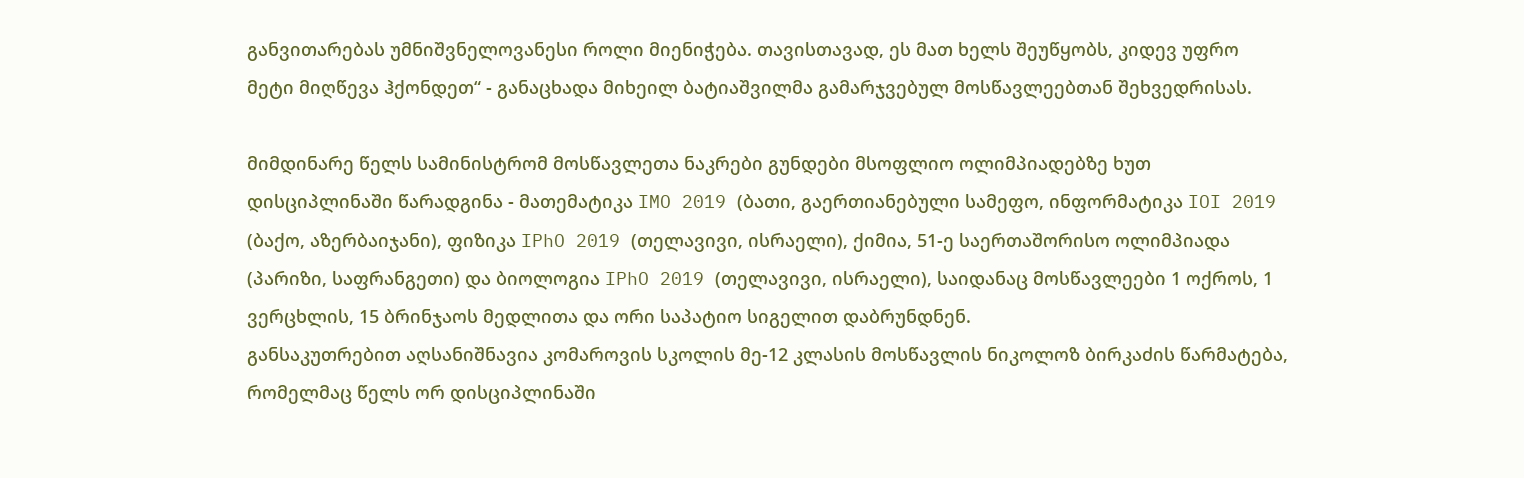განვითარებას უმნიშვნელოვანესი როლი მიენიჭება. თავისთავად, ეს მათ ხელს შეუწყობს, კიდევ უფრო მეტი მიღწევა ჰქონდეთ“ - განაცხადა მიხეილ ბატიაშვილმა გამარჯვებულ მოსწავლეებთან შეხვედრისას.

მიმდინარე წელს სამინისტრომ მოსწავლეთა ნაკრები გუნდები მსოფლიო ოლიმპიადებზე ხუთ დისციპლინაში წარადგინა - მათემატიკა IMO 2019 (ბათი, გაერთიანებული სამეფო, ინფორმატიკა IOI 2019 (ბაქო, აზერბაიჯანი), ფიზიკა IPhO 2019 (თელავივი, ისრაელი), ქიმია, 51-ე საერთაშორისო ოლიმპიადა (პარიზი, საფრანგეთი) და ბიოლოგია IPhO 2019 (თელავივი, ისრაელი), საიდანაც მოსწავლეები 1 ოქროს, 1 ვერცხლის, 15 ბრინჯაოს მედლითა და ორი საპატიო სიგელით დაბრუნდნენ.
განსაკუთრებით აღსანიშნავია კომაროვის სკოლის მე-12 კლასის მოსწავლის ნიკოლოზ ბირკაძის წარმატება, რომელმაც წელს ორ დისციპლინაში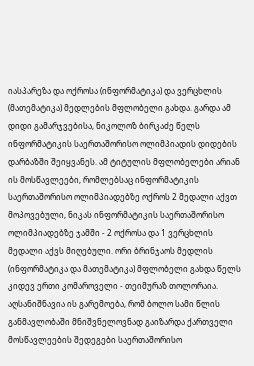იასპარეზა და ოქროსა (ინფორმატიკა) და ვერცხლის (მათემატიკა) მედლების მფლობელი გახდა. გარდა ამ დიდი გამარჯვებისა, ნიკოლოზ ბირკაძე წელს ინფორმატიკის საერთაშორისო ოლიმპიადის დიდების დარბაზში შეიყვანეს. ამ ტიტულის მფლობელები არიან ის მოსწავლეები, რომლებსაც ინფორმატიკის საერთაშორისო ოლიმპიადებზე ოქროს 2 მედალი აქვთ მოპოვებული, ნიკას ინფორმატიკის საერთაშორისო ოლიმპიადებზე ჯამში - 2 ოქროსა და 1 ვერცხლის მედალი აქვს მიღებული. ორი ბრინჯაოს მედლის (ინფორმატიკა და მათემატიკა) მფლობელი გახდა წელს კიდევ ერთი კომაროველი - თეიმურაზ თოლორაია.
აღსანიშნავია ის გარემოება, რომ ბოლო სამი წლის განმავლობაში მნიშვნელოვნად გაიზარდა ქართველი მოსწავლეების შედეგები საერთაშორისო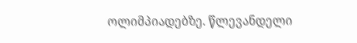ოლიმპიადებზე. წლევანდელი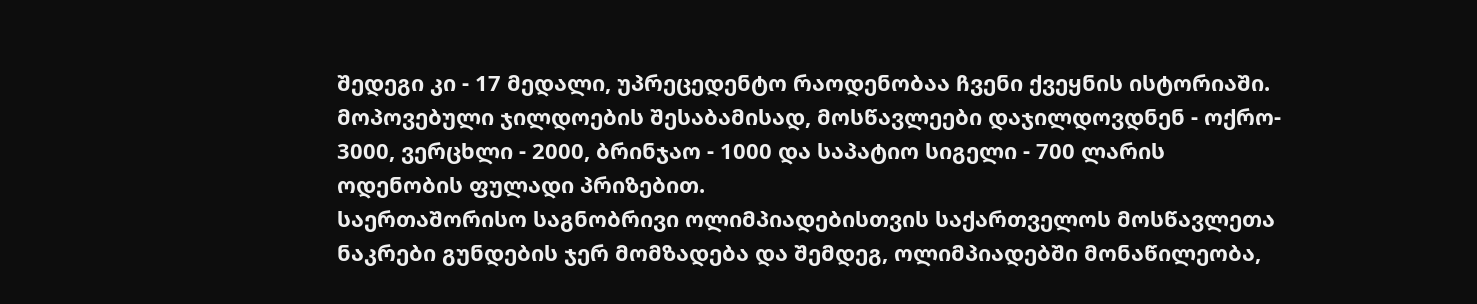შედეგი კი - 17 მედალი, უპრეცედენტო რაოდენობაა ჩვენი ქვეყნის ისტორიაში.
მოპოვებული ჯილდოების შესაბამისად, მოსწავლეები დაჯილდოვდნენ - ოქრო- 3000, ვერცხლი - 2000, ბრინჯაო - 1000 და საპატიო სიგელი - 700 ლარის ოდენობის ფულადი პრიზებით.
საერთაშორისო საგნობრივი ოლიმპიადებისთვის საქართველოს მოსწავლეთა ნაკრები გუნდების ჯერ მომზადება და შემდეგ, ოლიმპიადებში მონაწილეობა,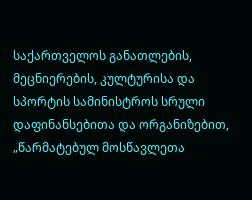საქართველოს განათლების, მეცნიერების, კულტურისა და სპორტის სამინისტროს სრული დაფინანსებითა და ორგანიზებით, „წარმატებულ მოსწავლეთა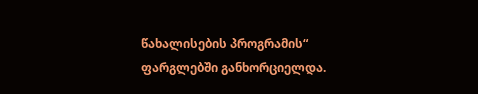წახალისების პროგრამის“ ფარგლებში განხორციელდა.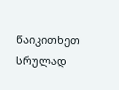წაიკითხეთ სრულად